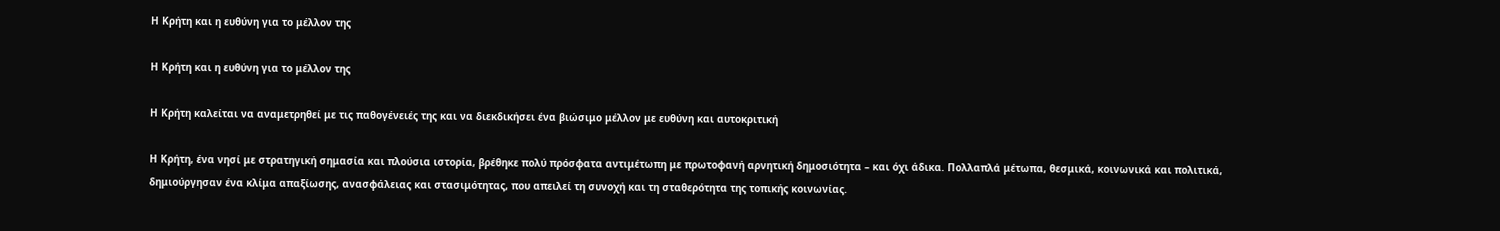Η Κρήτη και η ευθύνη για το μέλλον της

Η Κρήτη και η ευθύνη για το μέλλον της

Η Κρήτη καλείται να αναμετρηθεί με τις παθογένειές της και να διεκδικήσει ένα βιώσιμο μέλλον με ευθύνη και αυτοκριτική

Η Κρήτη, ένα νησί με στρατηγική σημασία και πλούσια ιστορία, βρέθηκε πολύ πρόσφατα αντιμέτωπη με πρωτοφανή αρνητική δημοσιότητα – και όχι άδικα. Πολλαπλά μέτωπα, θεσμικά, κοινωνικά και πολιτικά, δημιούργησαν ένα κλίμα απαξίωσης, ανασφάλειας και στασιμότητας, που απειλεί τη συνοχή και τη σταθερότητα της τοπικής κοινωνίας.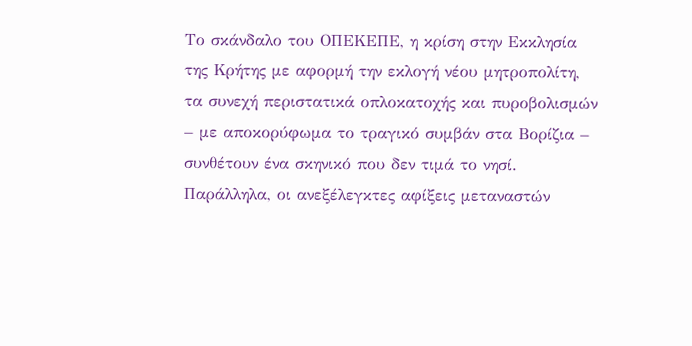Το σκάνδαλο του ΟΠΕΚΕΠΕ, η κρίση στην Εκκλησία της Κρήτης με αφορμή την εκλογή νέου μητροπολίτη, τα συνεχή περιστατικά οπλοκατοχής και πυροβολισμών – με αποκορύφωμα το τραγικό συμβάν στα Βορίζια – συνθέτουν ένα σκηνικό που δεν τιμά το νησί. Παράλληλα, οι ανεξέλεγκτες αφίξεις μεταναστών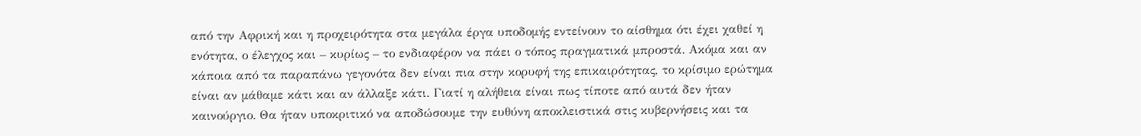από την Αφρική και η προχειρότητα στα μεγάλα έργα υποδομής εντείνουν το αίσθημα ότι έχει χαθεί η ενότητα, ο έλεγχος και – κυρίως – το ενδιαφέρον να πάει ο τόπος πραγματικά μπροστά. Ακόμα και αν κάποια από τα παραπάνω γεγονότα δεν είναι πια στην κορυφή της επικαιρότητας, το κρίσιμο ερώτημα είναι αν μάθαμε κάτι και αν άλλαξε κάτι. Γιατί η αλήθεια είναι πως τίποτε από αυτά δεν ήταν καινούργιο. Θα ήταν υποκριτικό να αποδώσουμε την ευθύνη αποκλειστικά στις κυβερνήσεις και τα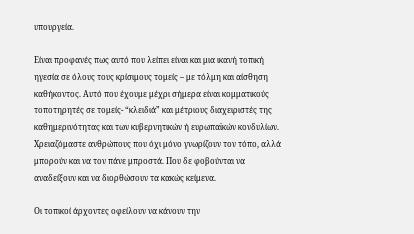υπουργεία.

Είναι προφανές πως αυτό που λείπει είναι και μια ικανή τοπική ηγεσία σε όλους τους κρίσιμους τομείς – με τόλμη και αίσθηση καθήκοντος. Αυτό που έχουμε μέχρι σήμερα είναι κομματικούς τοποτηρητές σε τομείς- “κλειδιά” και μέτριους διαχειριστές της καθημερινότητας και των κυβερνητικών ή ευρωπαϊκών κονδυλίων. Χρειαζόμαστε ανθρώπους που όχι μόνο γνωρίζουν τον τόπο, αλλά μπορούν και να τον πάνε μπροστά. Που δε φοβούνται να αναδείξουν και να διορθώσουν τα κακώς κείμενα.

Οι τοπικοί άρχοντες οφείλουν να κάνουν την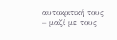αυτοκριτική τους – μαζί με τους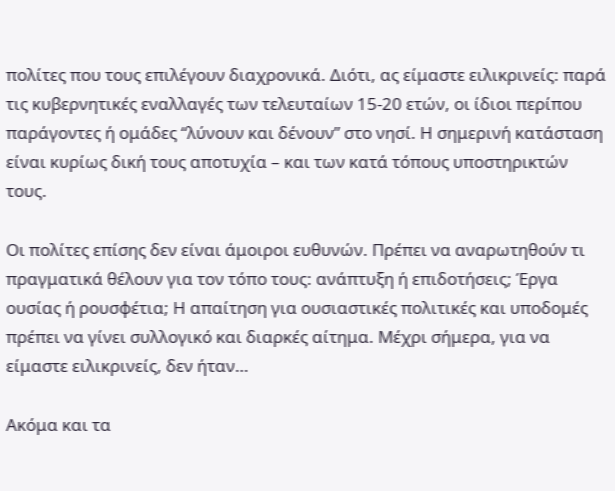πολίτες που τους επιλέγουν διαχρονικά. Διότι, ας είμαστε ειλικρινείς: παρά τις κυβερνητικές εναλλαγές των τελευταίων 15-20 ετών, οι ίδιοι περίπου παράγοντες ή ομάδες “λύνουν και δένουν” στο νησί. Η σημερινή κατάσταση είναι κυρίως δική τους αποτυχία – και των κατά τόπους υποστηρικτών τους.

Οι πολίτες επίσης δεν είναι άμοιροι ευθυνών. Πρέπει να αναρωτηθούν τι πραγματικά θέλουν για τον τόπο τους: ανάπτυξη ή επιδοτήσεις; Έργα ουσίας ή ρουσφέτια; Η απαίτηση για ουσιαστικές πολιτικές και υποδομές πρέπει να γίνει συλλογικό και διαρκές αίτημα. Μέχρι σήμερα, για να είμαστε ειλικρινείς, δεν ήταν…

Ακόμα και τα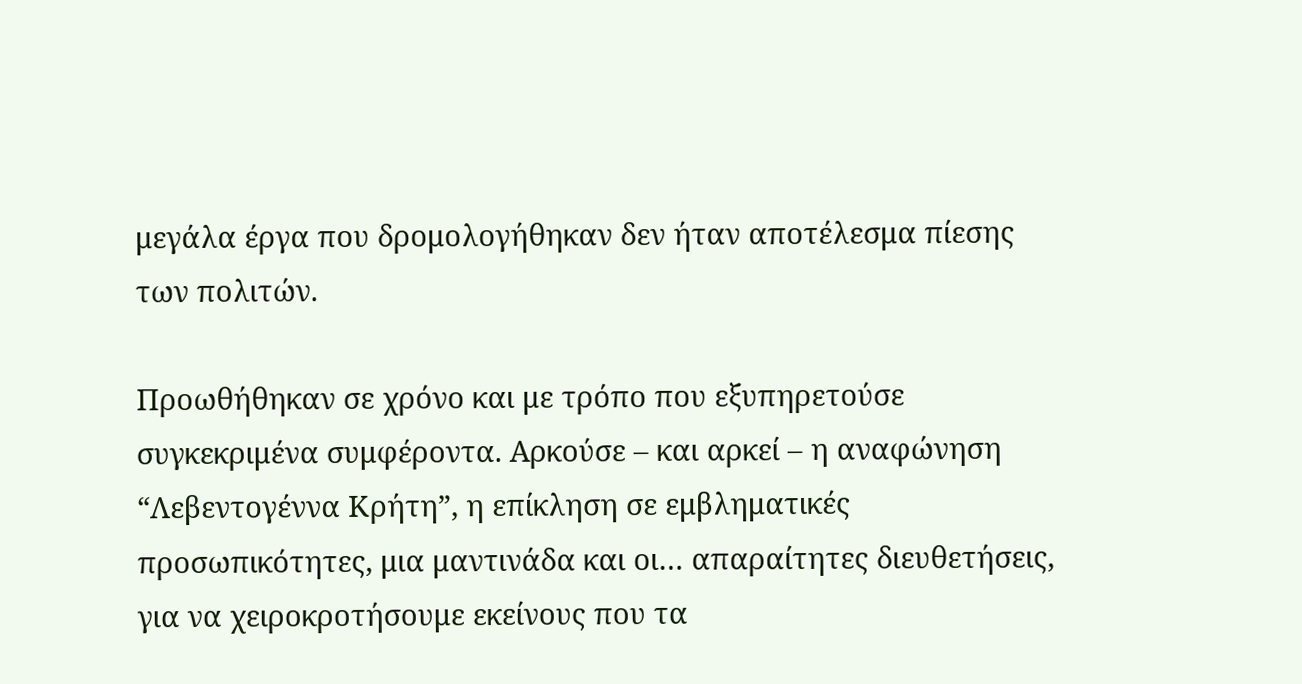μεγάλα έργα που δρομολογήθηκαν δεν ήταν αποτέλεσμα πίεσης των πολιτών.

Προωθήθηκαν σε χρόνο και με τρόπο που εξυπηρετούσε συγκεκριμένα συμφέροντα. Αρκούσε – και αρκεί – η αναφώνηση “Λεβεντογέννα Κρήτη”, η επίκληση σε εμβληματικές προσωπικότητες, μια μαντινάδα και οι… απαραίτητες διευθετήσεις, για να χειροκροτήσουμε εκείνους που τα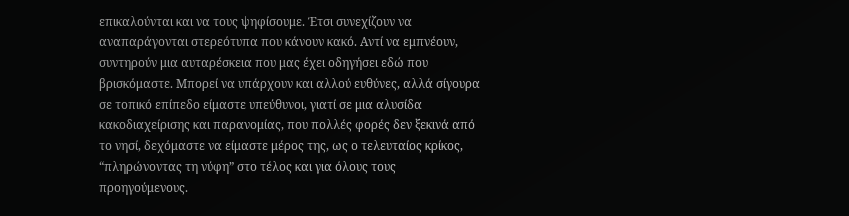επικαλούνται και να τους ψηφίσουμε. Έτσι συνεχίζουν να αναπαράγονται στερεότυπα που κάνουν κακό. Αντί να εμπνέουν, συντηρούν μια αυταρέσκεια που μας έχει οδηγήσει εδώ που βρισκόμαστε. Μπορεί να υπάρχουν και αλλού ευθύνες, αλλά σίγουρα σε τοπικό επίπεδο είμαστε υπεύθυνοι, γιατί σε μια αλυσίδα κακοδιαχείρισης και παρανομίας, που πολλές φορές δεν ξεκινά από το νησί, δεχόμαστε να είμαστε μέρος της, ως ο τελευταίος κρίκος, “πληρώνοντας τη νύφη” στο τέλος και για όλους τους προηγούμενους.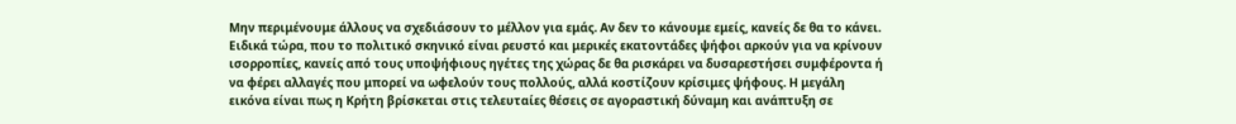Μην περιμένουμε άλλους να σχεδιάσουν το μέλλον για εμάς. Αν δεν το κάνουμε εμείς, κανείς δε θα το κάνει. Ειδικά τώρα, που το πολιτικό σκηνικό είναι ρευστό και μερικές εκατοντάδες ψήφοι αρκούν για να κρίνουν ισορροπίες, κανείς από τους υποψήφιους ηγέτες της χώρας δε θα ρισκάρει να δυσαρεστήσει συμφέροντα ή να φέρει αλλαγές που μπορεί να ωφελούν τους πολλούς, αλλά κοστίζουν κρίσιμες ψήφους. Η μεγάλη εικόνα είναι πως η Κρήτη βρίσκεται στις τελευταίες θέσεις σε αγοραστική δύναμη και ανάπτυξη σε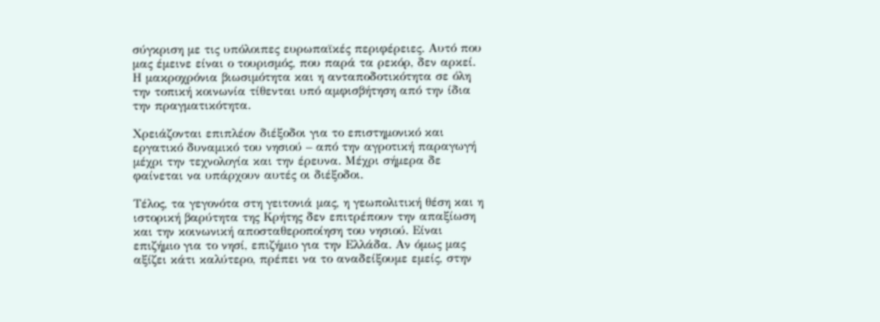σύγκριση με τις υπόλοιπες ευρωπαϊκές περιφέρειες. Αυτό που μας έμεινε είναι ο τουρισμός, που παρά τα ρεκόρ, δεν αρκεί. Η μακροχρόνια βιωσιμότητα και η ανταποδοτικότητα σε όλη την τοπική κοινωνία τίθενται υπό αμφισβήτηση από την ίδια την πραγματικότητα.

Χρειάζονται επιπλέον διέξοδοι για το επιστημονικό και εργατικό δυναμικό του νησιού – από την αγροτική παραγωγή μέχρι την τεχνολογία και την έρευνα. Μέχρι σήμερα δε φαίνεται να υπάρχουν αυτές οι διέξοδοι.

Τέλος, τα γεγονότα στη γειτονιά μας, η γεωπολιτική θέση και η ιστορική βαρύτητα της Κρήτης δεν επιτρέπουν την απαξίωση και την κοινωνική αποσταθεροποίηση του νησιού. Είναι επιζήμιο για το νησί, επιζήμιο για την Ελλάδα. Αν όμως μας αξίζει κάτι καλύτερο, πρέπει να το αναδείξουμε εμείς, στην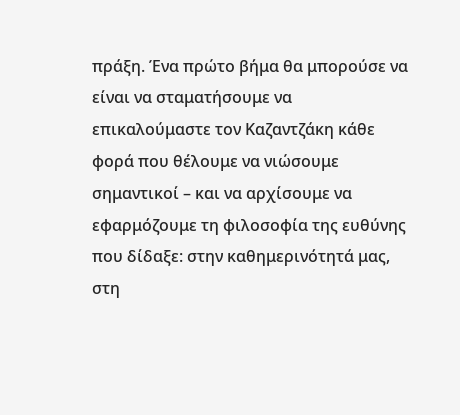πράξη. Ένα πρώτο βήμα θα μπορούσε να είναι να σταματήσουμε να επικαλούμαστε τον Καζαντζάκη κάθε φορά που θέλουμε να νιώσουμε σημαντικοί – και να αρχίσουμε να εφαρμόζουμε τη φιλοσοφία της ευθύνης που δίδαξε: στην καθημερινότητά μας, στη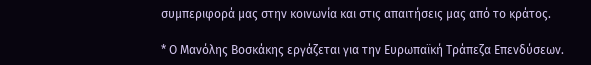συμπεριφορά μας στην κοινωνία και στις απαιτήσεις μας από το κράτος.

* Ο Μανόλης Βοσκάκης εργάζεται για την Ευρωπαϊκή Τράπεζα Επενδύσεων.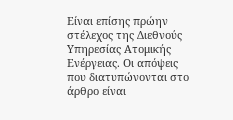Είναι επίσης πρώην στέλεχος της Διεθνούς Υπηρεσίας Ατομικής Ενέργειας. Οι απόψεις που διατυπώνονται στο άρθρο είναι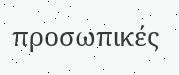προσωπικές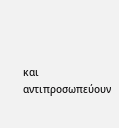και αντιπροσωπεύουν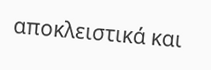αποκλειστικά και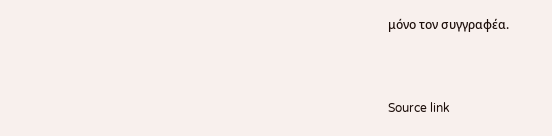μόνο τον συγγραφέα.



Source link